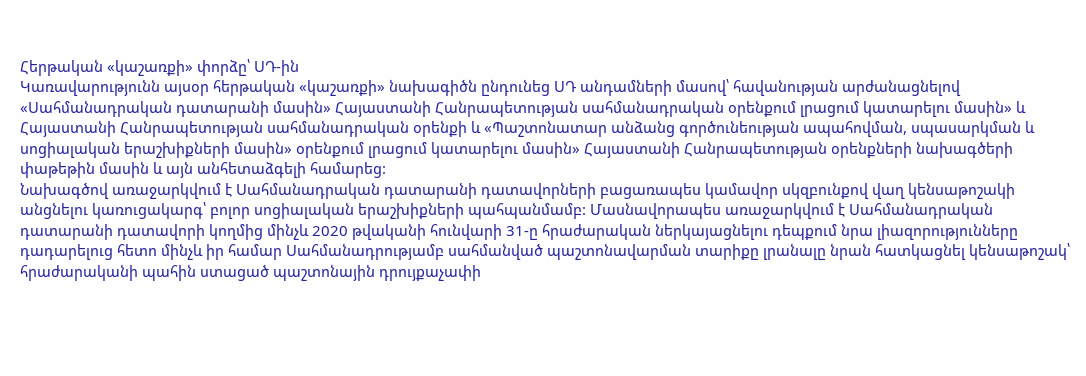Հերթական «կաշառքի» փորձը՝ ՍԴ-ին
Կառավարությունն այսօր հերթական «կաշառքի» նախագիծն ընդունեց ՍԴ անդամների մասով՝ հավանության արժանացնելով «Սահմանադրական դատարանի մասին» Հայաստանի Հանրապետության սահմանադրական օրենքում լրացում կատարելու մասին» և Հայաստանի Հանրապետության սահմանադրական օրենքի և «Պաշտոնատար անձանց գործունեության ապահովման, սպասարկման և սոցիալական երաշխիքների մասին» օրենքում լրացում կատարելու մասին» Հայաստանի Հանրապետության օրենքների նախագծերի փաթեթին մասին և այն անհետաձգելի համարեց:
Նախագծով առաջարկվում է Սահմանադրական դատարանի դատավորների բացառապես կամավոր սկզբունքով վաղ կենսաթոշակի անցնելու կառուցակարգ՝ բոլոր սոցիալական երաշխիքների պահպանմամբ: Մասնավորապես առաջարկվում է Սահմանադրական դատարանի դատավորի կողմից մինչև 2020 թվականի հունվարի 31-ը հրաժարական ներկայացնելու դեպքում նրա լիազորությունները դադարելուց հետո մինչև իր համար Սահմանադրությամբ սահմանված պաշտոնավարման տարիքը լրանալը նրան հատկացնել կենսաթոշակ՝ հրաժարականի պահին ստացած պաշտոնային դրույքաչափի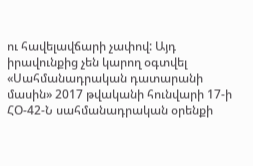ու հավելավճարի չափով: Այդ իրավունքից չեն կարող օգտվել «Սահմանադրական դատարանի մասին» 2017 թվականի հունվարի 17-ի ՀՕ-42-Ն սահմանադրական օրենքի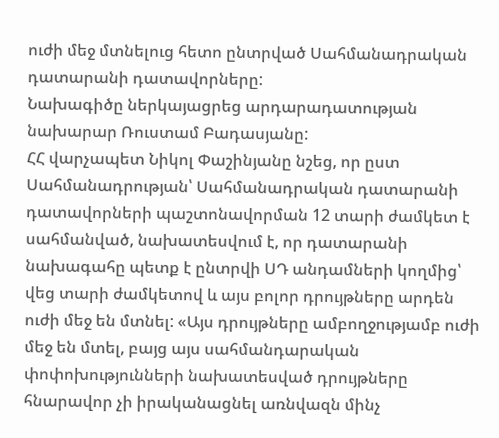ուժի մեջ մտնելուց հետո ընտրված Սահմանադրական դատարանի դատավորները:
Նախագիծը ներկայացրեց արդարադատության նախարար Ռուստամ Բադասյանը:
ՀՀ վարչապետ Նիկոլ Փաշինյանը նշեց, որ ըստ Սահմանադրության՝ Սահմանադրական դատարանի դատավորների պաշտոնավորման 12 տարի ժամկետ է սահմանված, նախատեսվում է, որ դատարանի նախագահը պետք է ընտրվի ՍԴ անդամների կողմից՝ վեց տարի ժամկետով և այս բոլոր դրույթները արդեն ուժի մեջ են մտնել: «Այս դրույթները ամբողջությամբ ուժի մեջ են մտել, բայց այս սահմանդարական փոփոխությունների նախատեսված դրույթները հնարավոր չի իրականացնել առնվազն մինչ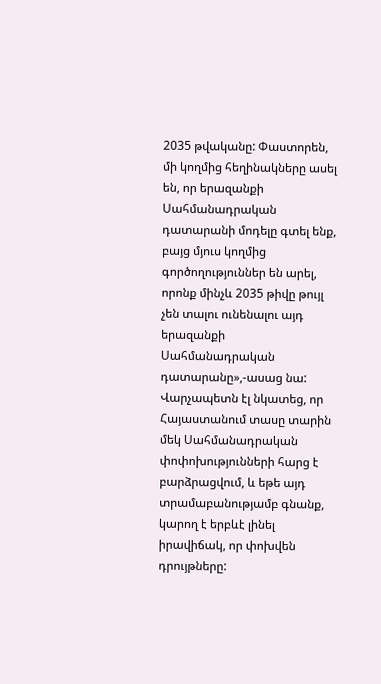2035 թվականը: Փաստորեն, մի կողմից հեղինակները ասել են, որ երազանքի Սահմանադրական դատարանի մոդելը գտել ենք, բայց մյուս կողմից գործողություններ են արել, որոնք մինչև 2035 թիվը թույլ չեն տալու ունենալու այդ երազանքի Սահմանադրական դատարանը»,-ասաց նա:
Վարչապետն էլ նկատեց, որ Հայաստանում տասը տարին մեկ Սահմանադրական փոփոխությունների հարց է բարձրացվում, և եթե այդ տրամաբանությամբ գնանք, կարող է երբևէ լինել իրավիճակ, որ փոխվեն դրույթները: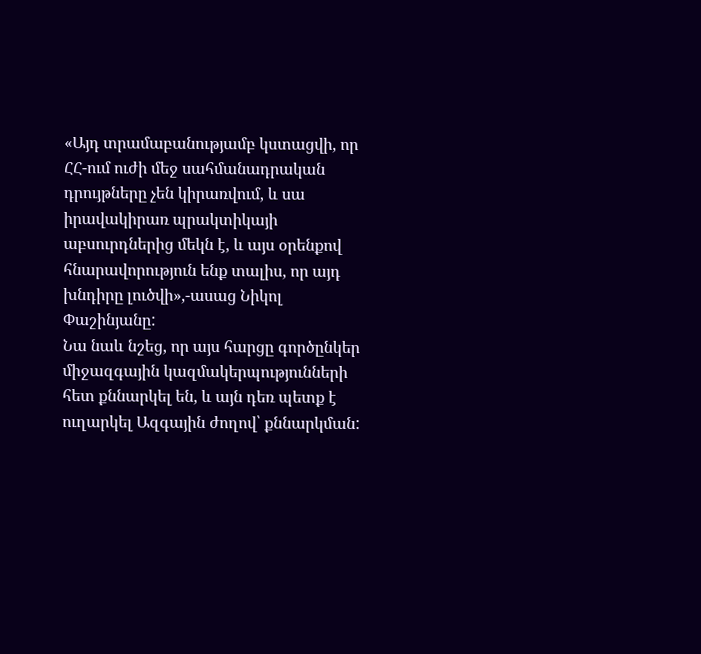«Այդ տրամաբանությամբ կստացվի, որ ՀՀ-ում ուժի մեջ սահմանադրական դրույթները չեն կիրառվում, և սա իրավակիրառ պրակտիկայի աբսուրդներից մեկն է, և այս օրենքով հնարավորություն ենք տալիս, որ այդ խնդիրը լուծվի»,-ասաց Նիկոլ Փաշինյանը:
Նա նաև նշեց, որ այս հարցը գործընկեր միջազգային կազմակերպությունների հետ քննարկել են, և այն դեռ պետք է ուղարկել Ազգային ժողով՝ քննարկման: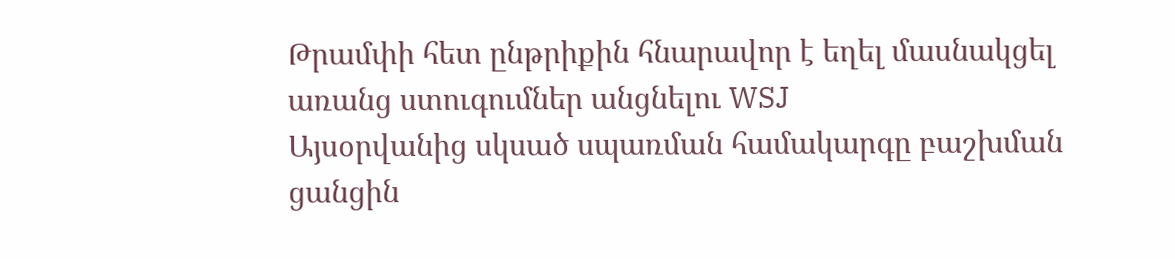Թրամփի հետ ընթրիքին հնարավոր է եղել մասնակցել առանց ստուգումներ անցնելու WSJ
Այսօրվանից սկսած սպառման համակարգը բաշխման ցանցին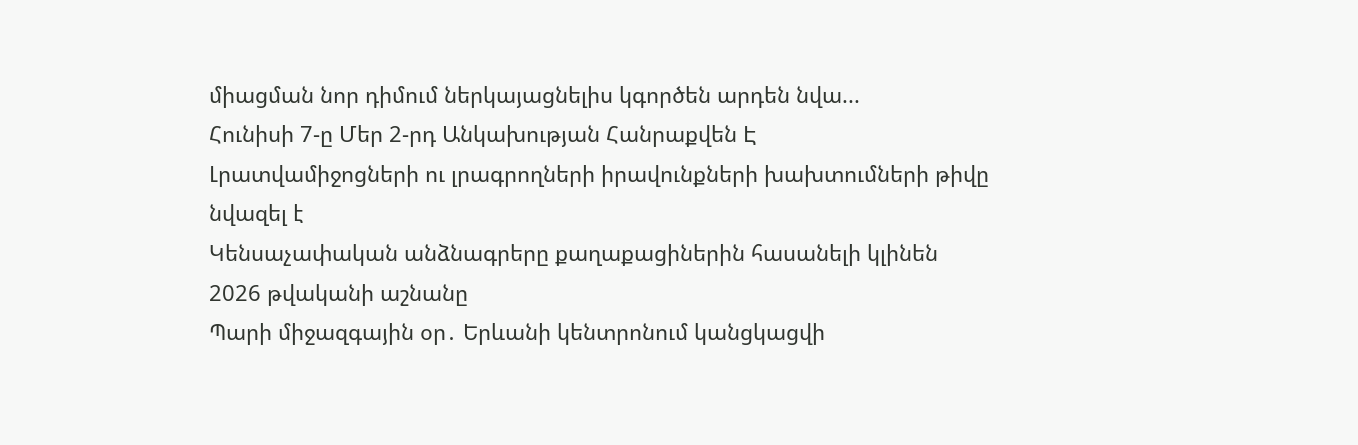միացման նոր դիմում ներկայացնելիս կգործեն արդեն նվա...
Հունիսի 7-ը Մեր 2-րդ Անկախության Հանրաքվեն Է
Լրատվամիջոցների ու լրագրողների իրավունքների խախտումների թիվը նվազել է
Կենսաչափական անձնագրերը քաղաքացիներին հասանելի կլինեն 2026 թվականի աշնանը
Պարի միջազգային օր․ Երևանի կենտրոնում կանցկացվի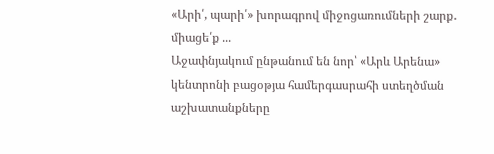«Արի՛, պարի՛» խորագրով միջոցառումների շարք․ միացե՛ք ...
Աջափնյակում ընթանում են նոր՝ «Արև Արենա» կենտրոնի բացօթյա համերգասրահի ստեղծման աշխատանքները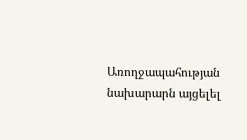Առողջապահության նախարարն այցելել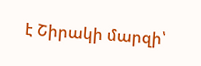է Շիրակի մարզի՝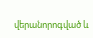վերանորոգված և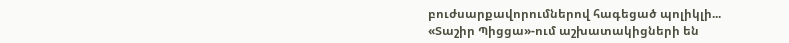բուժսարքավորումներով հագեցած պոլիկլի...
«Տաշիր Պիցցա»-ում աշխատակիցների են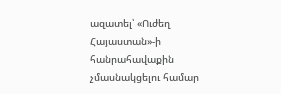ազատել՝ «Ուժեղ Հայաստան»-ի հանրահավաքին չմասնակցելու համար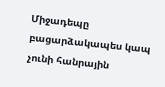Միջադեպը բացարձակապես կապ չունի հանրային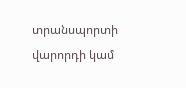տրանսպորտի վարորդի կամ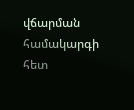վճարման համակարգի հետ